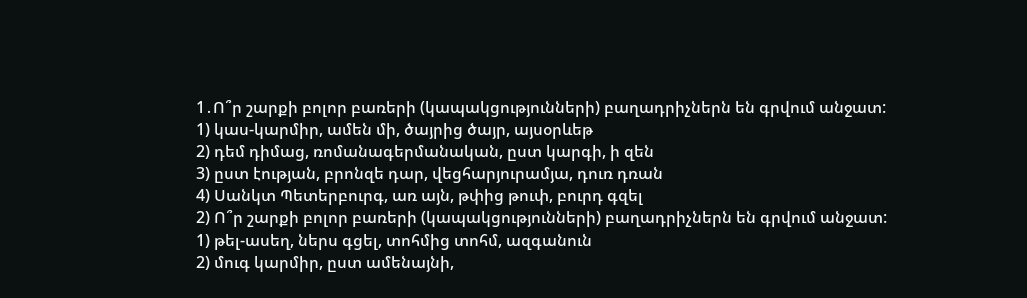1․Ո՞ր շարքի բոլոր բառերի (կապակցությունների) բաղադրիչներն են գրվում անջատ:
1) կաս-կարմիր, ամեն մի, ծայրից ծայր, այսօրևեթ
2) դեմ դիմաց, ռոմանագերմանական, ըստ կարգի, ի զեն
3) ըստ էության, բրոնզե դար, վեցհարյուրամյա, դուռ դռան
4) Սանկտ Պետերբուրգ, առ այն, թփից թուփ, բուրդ գզել
2) Ո՞ր շարքի բոլոր բառերի (կապակցությունների) բաղադրիչներն են գրվում անջատ:
1) թել-ասեղ, ներս գցել, տոհմից տոհմ, ազգանուն
2) մուգ կարմիր, ըստ ամենայնի,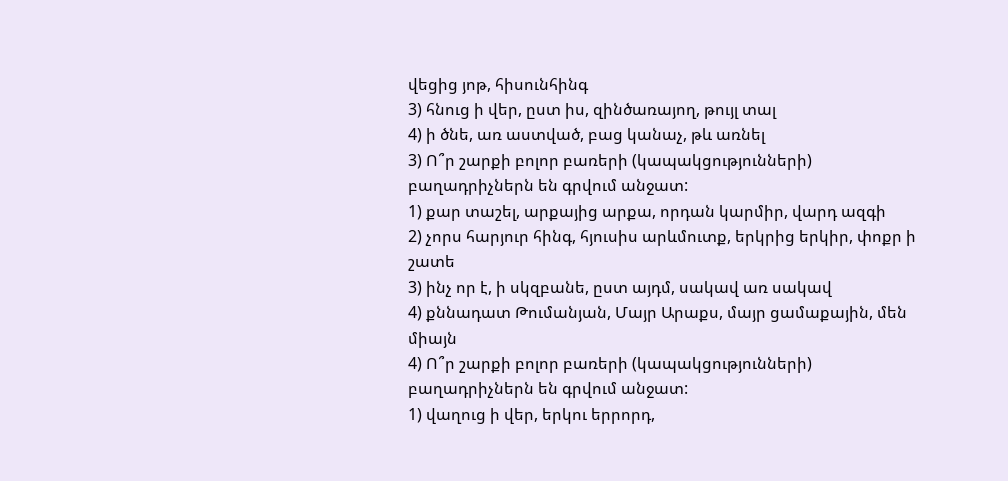վեցից յոթ, հիսունհինգ
3) հնուց ի վեր, ըստ իս, զինծառայող, թույլ տալ
4) ի ծնե, առ աստված, բաց կանաչ, թև առնել
3) Ո՞ր շարքի բոլոր բառերի (կապակցությունների) բաղադրիչներն են գրվում անջատ:
1) քար տաշել, արքայից արքա, որդան կարմիր, վարդ ազգի
2) չորս հարյուր հինգ, հյուսիս արևմուտք, երկրից երկիր, փոքր ի շատե
3) ինչ որ է, ի սկզբանե, ըստ այդմ, սակավ առ սակավ
4) քննադատ Թումանյան, Մայր Արաքս, մայր ցամաքային, մեն միայն
4) Ո՞ր շարքի բոլոր բառերի (կապակցությունների) բաղադրիչներն են գրվում անջատ:
1) վաղուց ի վեր, երկու երրորդ,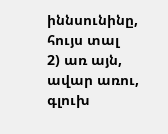իննսունինը, հույս տալ
2) առ այն, ավար առու, գլուխ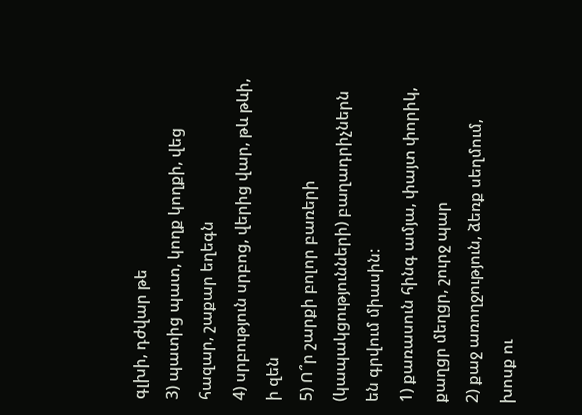գլխի, դժվար թե
3) պատից պատ, կողք կողքի, վեց հազար, շաքար եղեգն
4) սրբություն սրբոց, վերից վար, թև թևի, ի զեն
5) Ո՞ր շարքի բոլոր բառերի (կապակցությունների) բաղադրիչներն են գրվում միասին:
1) քառասուն հինգ ամյա, փայտ փորիկ, քաղցր մեղցր, շուրջ պար
2) քաջ առողջություն, ձեռք սեղմում, խոսք ու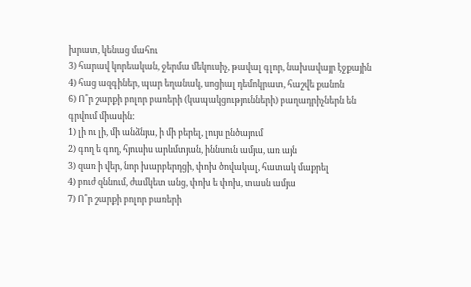խրատ, կենաց մահու
3) հարավ կորեական, ջերմա մեկուսիչ, թավալ գլոր, նախավայր էջքային
4) հաց ազգիներ, պար եղանակ, սոցիալ դեմոկրատ, հաշվե քանոն
6) Ո՞ր շարքի բոլոր բառերի (կապակցությունների) բաղադրիչներն են գրվում միասին:
1) լի ու լի, մի անձնյա, ի մի բերել, լույս ընծայում
2) գող ե գող, հյուսիս արևմտյան, իննսուն ամյա, առ այն
3) զառ ի վեր, նոր խարբերդցի, փոխ ծովակալ, հատակ մաքրել
4) բուժ զննում, ժամկետ անց, փոխ ե փոխ, տասն ամյա
7) Ո՞ր շարքի բոլոր բառերի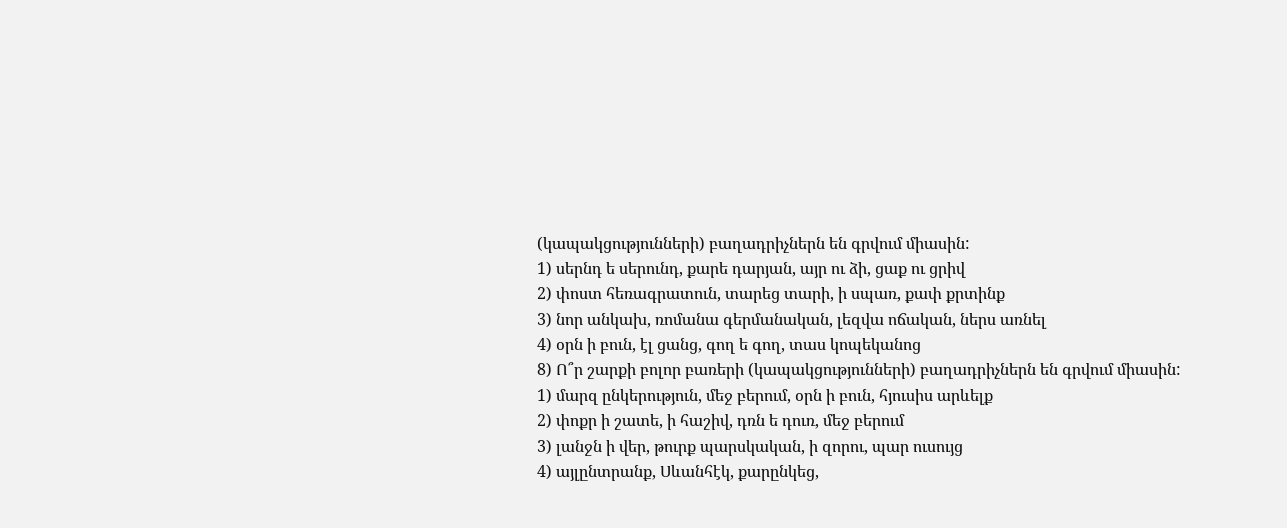(կապակցությունների) բաղադրիչներն են գրվում միասին:
1) սերնդ ե սերունդ, քարե դարյան, այր ու ձի, ցաք ու ցրիվ
2) փոստ հեռագրատուն, տարեց տարի, ի սպառ, քափ քրտինք
3) նոր անկախ, ռոմանա գերմանական, լեզվա ոճական, ներս առնել
4) օրն ի բուն, էլ ցանց, գող ե գող, տաս կոպեկանոց
8) Ո՞ր շարքի բոլոր բառերի (կապակցությունների) բաղադրիչներն են գրվում միասին:
1) մարզ ընկերություն, մեջ բերում, օրն ի բուն, հյուսիս արևելք
2) փոքր ի շատե, ի հաշիվ, դռն ե դուռ, մեջ բերում
3) լանջն ի վեր, թուրք պարսկական, ի զորու, պար ուսույց
4) այլընտրանք, Սևանհէկ, քարընկեց,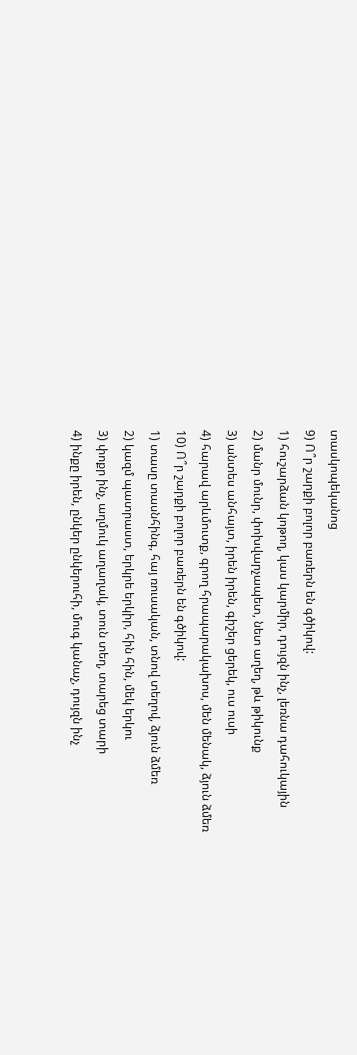տասկոպեկանոց
9) Ո՞ր շարքի բոլոր բառերն են գծիկով:
1) հուշարձան կոթող, կաս կարմիր, դույզն ինչ, լեռնա դահուկային
2) մանր մունր, փոխվարչապետ, նետ աղեղ, թև թիկունք
3) անտես անհայտ, իրեն իրեն, գիշեր ցերեկ, ուս ուսի
4) հարավ արևմուտք, գրող հրապարակախոս, մեն մենակ, ձյուն ձմեռ
10) Ո՞ր շարքի բոլոր բառերն են գծիկով:
1) տասը տասնհինգ, հայ ռուսական, տնով տեղով, ձյուն ձմեռ
2) կազմ պատրաստ, երկրե երկիր, հին հին, մեկ երկու
3) փոքր ինչ, աղմուկ աղաղակ, տուն տեղ, տարեց տարի
4) ինքը իրեն, ընկեր ընկերուհի, մուգ կանաչ, դույզն ինչ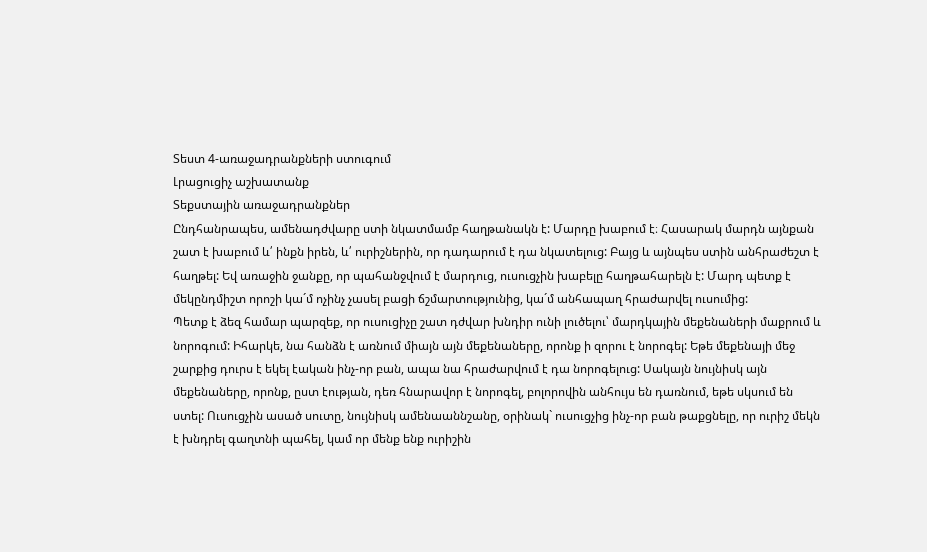Տեստ 4-առաջադրանքների ստուգում
Լրացուցիչ աշխատանք
Տեքստային առաջադրանքներ
Ընդհանրապես, ամենադժվարը ստի նկատմամբ հաղթանակն է: Մարդը խաբում է։ Հասարակ մարդն այնքան շատ է խաբում և՛ ինքն իրեն, և՛ ուրիշներին, որ դադարում է դա նկատելուց: Բայց և այնպես ստին անհրաժեշտ է հաղթել: Եվ առաջին ջանքը, որ պահանջվում է մարդուց, ուսուցչին խաբելը հաղթահարելն է: Մարդ պետք է մեկընդմիշտ որոշի կա´մ ոչինչ չասել բացի ճշմարտությունից, կա´մ անհապաղ հրաժարվել ուսումից:
Պետք է ձեզ համար պարզեք, որ ուսուցիչը շատ դժվար խնդիր ունի լուծելու՝ մարդկային մեքենաների մաքրում և նորոգում: Իհարկե, նա հանձն է առնում միայն այն մեքենաները, որոնք ի զորու է նորոգել: Եթե մեքենայի մեջ շարքից դուրս է եկել էական ինչ-որ բան, ապա նա հրաժարվում է դա նորոգելուց: Սակայն նույնիսկ այն մեքենաները, որոնք, ըստ էության, դեռ հնարավոր է նորոգել, բոլորովին անհույս են դառնում, եթե սկսում են ստել: Ուսուցչին ասած սուտը, նույնիսկ ամենաաննշանը, օրինակ` ուսուցչից ինչ-որ բան թաքցնելը, որ ուրիշ մեկն է խնդրել գաղտնի պահել, կամ որ մենք ենք ուրիշին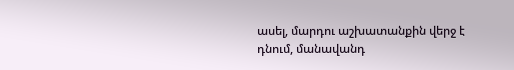ասել, մարդու աշխատանքին վերջ է դնում, մանավանդ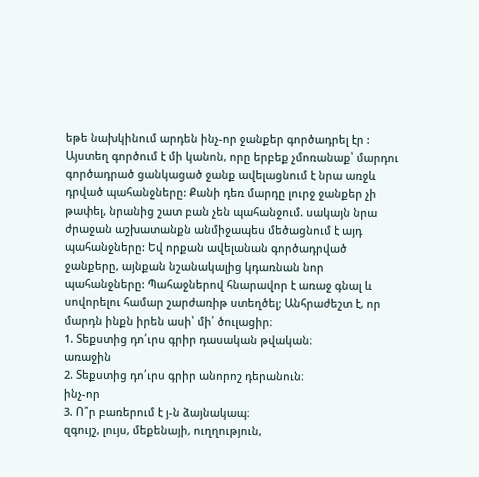եթե նախկինում արդեն ինչ-որ ջանքեր գործադրել էր :
Այստեղ գործում է մի կանոն, որը երբեք չմոռանաք՝ մարդու գործադրած ցանկացած ջանք ավելացնում է նրա առջև դրված պահանջները: Քանի դեռ մարդը լուրջ ջանքեր չի թափել, նրանից շատ բան չեն պահանջում. սակայն նրա ժրաջան աշխատանքն անմիջապես մեծացնում է այդ պահանջները: Եվ որքան ավելանան գործադրված ջանքերը, այնքան նշանակալից կդառնան նոր պահանջները: Պահաջներով հնարավոր է առաջ գնալ և սովորելու համար շարժառիթ ստեղծել; Անհրաժեշտ է, որ մարդն ինքն իրեն ասի՝ մի՛ ծուլացիր։
1. Տեքստից դո՛ւրս գրիր դասական թվական։
առաջին
2. Տեքստից դո՛ւրս գրիր անորոշ դերանուն։
ինչ-որ
3. Ո՞ր բառերում է յ-ն ձայնակապ։
զգույշ, լույս, մեքենայի, ուղղություն,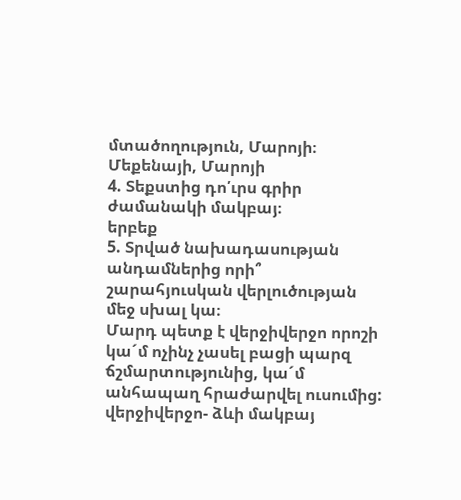մտածողություն, Մարոյի։
Մեքենայի, Մարոյի
4. Տեքստից դո՛ւրս գրիր ժամանակի մակբայ։
երբեք
5. Տրված նախադասության անդամներից որի՞ շարահյուսկան վերլուծության մեջ սխալ կա։
Մարդ պետք է վերջիվերջո որոշի կա´մ ոչինչ չասել բացի պարզ ճշմարտությունից, կա´մ անհապաղ հրաժարվել ուսումից:
վերջիվերջո- ձևի մակբայ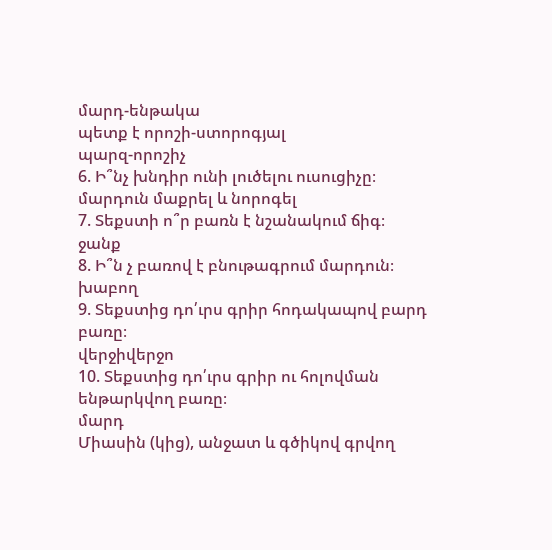մարդ-ենթակա
պետք է որոշի-ստորոգյալ
պարզ-որոշիչ
6. Ի՞նչ խնդիր ունի լուծելու ուսուցիչը։
մարդուն մաքրել և նորոգել
7. Տեքստի ո՞ր բառն է նշանակում ճիգ։
ջանք
8. Ի՞ն չ բառով է բնութագրում մարդուն։
խաբող
9. Տեքստից դո՛ւրս գրիր հոդակապով բարդ բառը։
վերջիվերջո
10. Տեքստից դո՛ւրս գրիր ու հոլովման ենթարկվող բառը։
մարդ
Միասին (կից), անջատ և գծիկով գրվող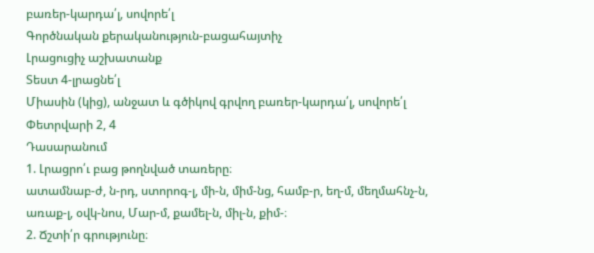բառեր-կարդա՛լ, սովորե՛լ
Գործնական քերականություն-բացահայտիչ
Լրացուցիչ աշխատանք
Տեստ 4-լրացնե՛լ
Միասին (կից), անջատ և գծիկով գրվող բառեր-կարդա՛լ, սովորե՛լ
Փետրվարի 2, 4
Դասարանում
1. Լրացրո՛ւ բաց թողնված տառերը։
ատամնաբ-ժ, ն-րդ, ստորոգ-լ, մի-ն, միմ-նց, համբ-ր, եղ-մ, մեղմահնչ-ն, առաք-լ, օվկ-նոս, Մար-մ, քամել-ն, միլ-ն, քիմ-։
2. Ճշտի՛ր գրությունը։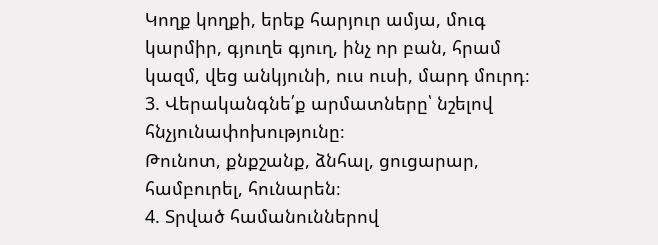Կողք կողքի, երեք հարյուր ամյա, մուգ կարմիր, գյուղե գյուղ, ինչ որ բան, հրամ կազմ, վեց անկյունի, ուս ուսի, մարդ մուրդ։
3. Վերականգնե՛ք արմատները՝ նշելով հնչյունափոխությունը։
Թունոտ, քնքշանք, ձնհալ, ցուցարար, համբուրել, հունարեն։
4. Տրված համանուններով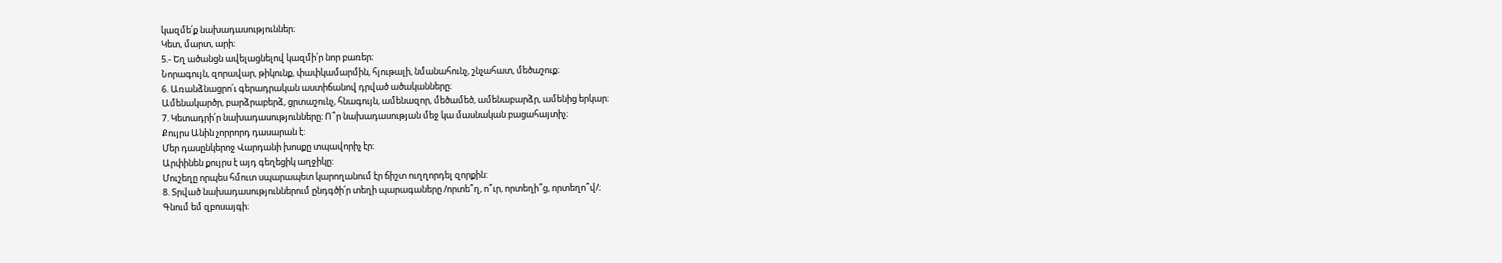կազմե՛ք նախադասություններ։
Կետ, մարտ, արի։
5.- Եղ ածանցն ավելացնելով կազմի՛ր նոր բառեր։
Նորագույն, զորավար, թիկունք, փափկամարմին, հյութալի, նմանահունչ, շնչահատ, մեծաշուք։
6. Առանձնացրո՛ւ գերադրական աստիճանով դրված ածականները։
Ամենակարծր, բարձրաբերձ, ցրտաշունչ, հնագույն, ամենազոր, մեծամեծ, ամենաբարձր, ամենից երկար։
7. Կետադրի՛ր նախադասությունները։ Ո՞ր նախադասության մեջ կա մասնական բացահայտիչ։
Քույրս Անին չորրորդ դասարան է:
Մեր դասընկերոջ Վարդանի խոսքը տպավորիչ էր:
Արփինեն քույրս է այդ գեղեցիկ աղջիկը:
Մուշեղը որպես հմուտ սպարապետ կարողանում էր ճիշտ ուղղորդել զորքին:
8. Տրված նախադասություններում ընդգծի՛ր տեղի պարագաները /որտե՞ղ, ո՞ւր, որտեղի՞ց, որտեղո՞վ/։
Գնում եմ զբոսայգի։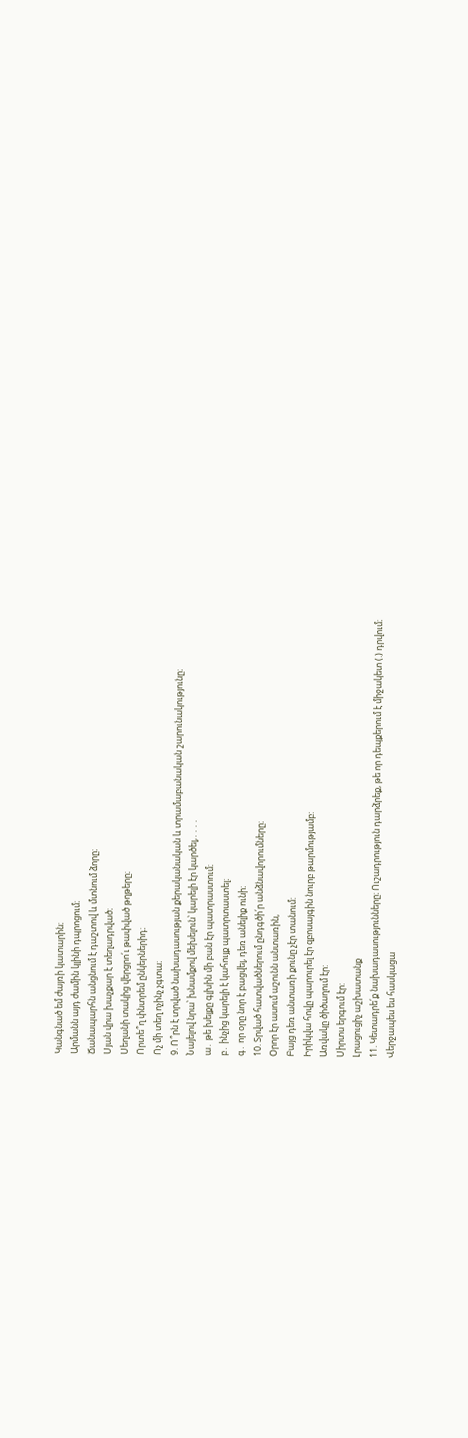Կանգնած եմ ժայռի կատարին։
Արմանն այդ ժամին կլինի դպրոցում։
Ճանապարհն անցնում է դաշտով և մտնում ձորը։
Սյան վրա խաչքար է տեղադրված։
Սեղանի տակից վերցրո՛ւ թափված թղթերը։
Որտե՞ղ փնտրեմ ընկերներիդ։
Ոչ մի տեղ ոչինչ չգտա։
9. Ո՞րն է տրված նախադասության քերականական և տրամաբանական շարունակությունը։
Նայելով նրա՝ խնամքով մեխելուն՝ կարելի էր կարծել,․․․․
ա․ թե խելքը գլխին մի բան էր պատրաստում։
բ․ ինչից կարելի է կահույք պատրտաստել։
գ․ որ օրը նոր է բացվել, դեռ անելիք ունի։
10. Տրված հատվածներում ընդգծի՛ր անձնավորումները։
Օրոր էր ասում աշունն անտառին,
Բայց դեռ անտառի քունը չէր տանում:
Իրիկվա հովը պարուրել էր զբոսայգին նուրբ թարմությամբ:
Առվակը ծիծաղում էր:
Սիրտս երգում էր:
Լրացուցիչ աշխատանք
11. Կետադրե՛ք նախադասությունները։ Ուշադրություն դարձրեք, թե որ դեպքերում է միջակետ (.) դրվում։
Վերջապես ես հասկացա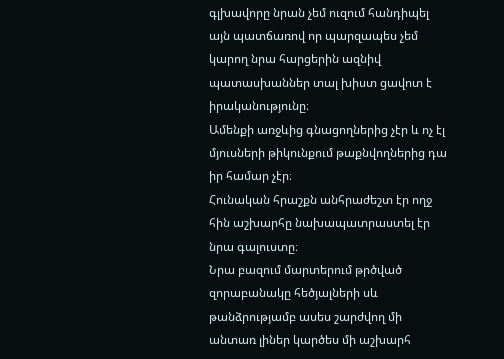գլխավորը նրան չեմ ուզում հանդիպել այն պատճառով որ պարզապես չեմ կարող նրա հարցերին ազնիվ պատասխաններ տալ խիստ ցավոտ է իրականությունը։
Ամենքի առջևից գնացողներից չէր և ոչ էլ մյուսների թիկունքում թաքնվողներից դա իր համար չէր։
Հունական հրաշքն անհրաժեշտ էր ողջ հին աշխարհը նախապատրաստել էր նրա գալուստը։
Նրա բազում մարտերում թրծված զորաբանակը հեծյալների սև թանձրությամբ ասես շարժվող մի անտառ լիներ կարծես մի աշխարհ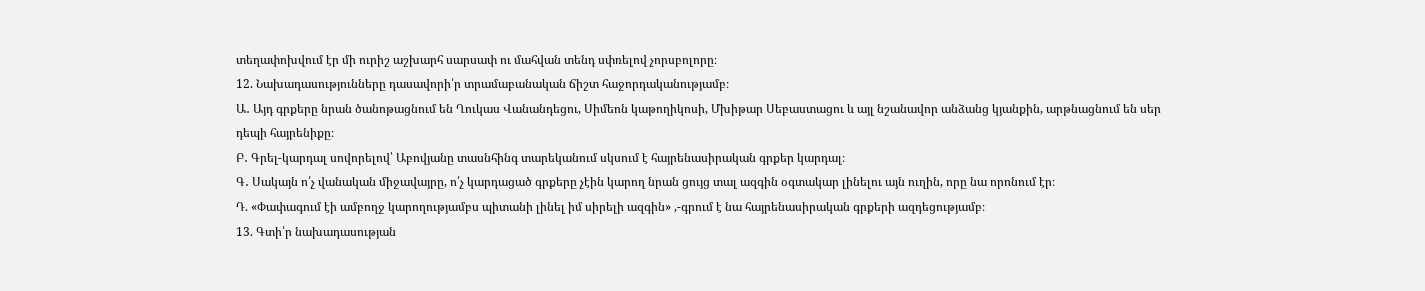տեղափոխվում էր մի ուրիշ աշխարհ սարսափ ու մահվան տենդ սփռելով չորսբոլորը։
12. Նախադասությունները դասավորի՛ր տրամաբանական ճիշտ հաջորդականությամբ։
Ա․ Այդ գրքերը նրան ծանոթացնում են Ղուկաս Վանանդեցու, Սիմեոն կաթողիկոսի, Մխիթար Սեբաստացու և այլ նշանավոր անձանց կյանքին, արթնացնում են սեր դեպի հայրենիքը։
Բ․ Գրել-կարդալ սովորելով՝ Աբովյանը տասնհինգ տարեկանում սկսում է հայրենասիրական գրքեր կարդալ։
Գ․ Սակայն ո՛չ վանական միջավայրը, ո՛չ կարդացած գրքերը չէին կարող նրան ցույց տալ ազգին օգտակար լինելու այն ուղին, որը նա որոնում էր։
Դ. «Փափագում էի ամբողջ կարողությամբս պիտանի լինել իմ սիրելի ազգին» ,-գրում է նա հայրենասիրական գրքերի ազդեցությամբ։
13. Գտի՛ր նախադասության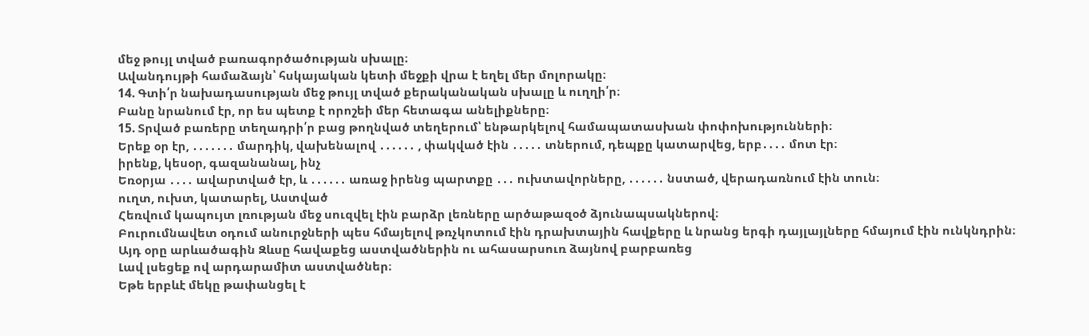մեջ թույլ տված բառագործածության սխալը։
Ավանդույթի համաձայն՝ հսկայական կետի մեջքի վրա է եղել մեր մոլորակը։
14. Գտի՛ր նախադասության մեջ թույլ տված քերականական սխալը և ուղղի՛ր։
Բանը նրանում էր, որ ես պետք է որոշեի մեր հետագա անելիքները։
15. Տրված բառերը տեղադրի՛ր բաց թողնված տեղերում՝ ենթարկելով համապատասխան փոփոխությունների։
Երեք օր էր, ․․․․․․․ մարդիկ, վախենալով ․․․․․․ , փակված էին ․․․․․ տներում, դեպքը կատարվեց, երբ․․․․ մոտ էր։
իրենք, կեսօր, գազանանալ, ինչ
Եռօրյա ․․․․ ավարտված էր, և ․․․․․․ առաջ իրենց պարտքը ․․․ ուխտավորները, ․․․․․․ նստած, վերադառնում էին տուն։
ուղտ, ուխտ, կատարել, Աստված
Հեռվում կապույտ լռության մեջ սուզվել էին բարձր լեռները արծաթազօծ ձյունապսակներով։
Բուրումնավետ օդում անուրջների պես հմայելով թռչկոտում էին դրախտային հավքերը և նրանց երգի դայլայլները հմայում էին ունկնդրին։
Այդ օրը արևածագին Զևսը հավաքեց աստվածներին ու ահասարսուռ ձայնով բարբառեց
Լավ լսեցեք ով արդարամիտ աստվածներ։
Եթե երբևէ մեկը թափանցել է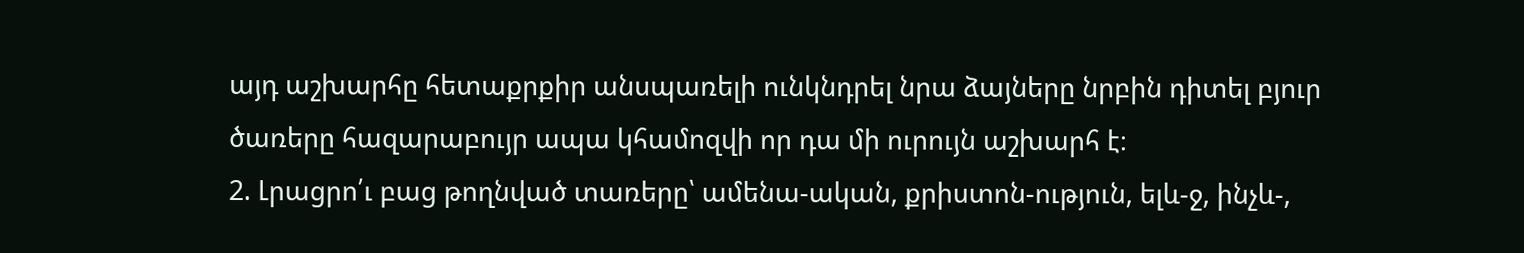այդ աշխարհը հետաքրքիր անսպառելի ունկնդրել նրա ձայները նրբին դիտել բյուր ծառերը հազարաբույր ապա կհամոզվի որ դա մի ուրույն աշխարհ է։
2. Լրացրո՛ւ բաց թողնված տառերը՝ ամենա-ական, քրիստոն-ություն, ելև-ջ, ինչև-,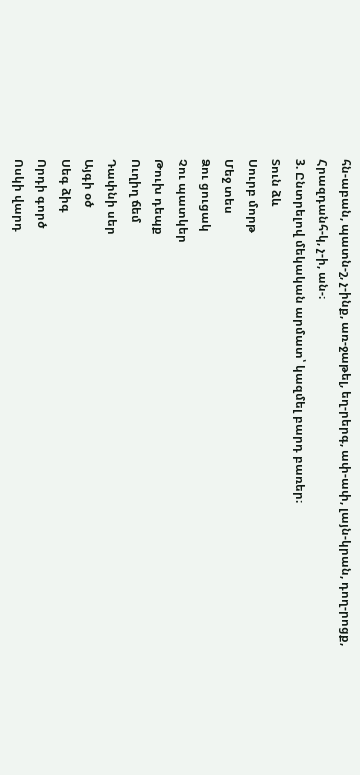հն-աբան, պատն-շ, չ-ինք, առ-ջաթել, եղ-րերգ, ափ-ափ, լայն-կրան, դող-րոցք, Հրազդանհ-կ, չ-ի, ան-։
3. Ընտրելով մեկական արմատ՝ կազմել բարդ բառեր։
Տուն ձև
Սուրբ մորթ
Մեջ տես
Ձու ցուցակ
Չու պատկեր
Թուխ դեպք
Ուղիղ ճեմ
Դափնի սեր
Այգի օծ
Սեգ ձիգ
Որդի գործ
Ոսկի վարդ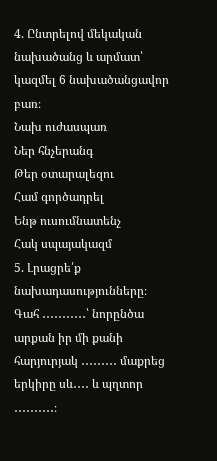4. Ընտրելով մեկական նախածանց և արմատ՝ կազմել 6 նախածանցավոր բառ։
Նախ ուժասպառ
Ներ հնչերանգ
Թեր օտարալեզու
Համ գործադրել
Ենթ ուսումնատենչ
Հակ սպայակազմ
5. Լրացրե՛ք նախադասությունները։
Գահ ․․․․․․․․․․․՝ նորընծա արքան իր մի քանի հարյուրյակ ․․․․․․․․․ մաքրեց երկիրը սև․․․․ և պղտոր ․․․․․․․․․․։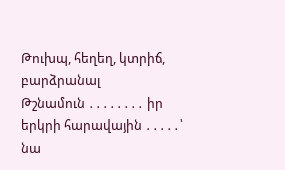Թուխպ, հեղեղ, կտրիճ, բարձրանալ
Թշնամուն ․․․․․․․․ իր երկրի հարավային ․․․․․՝ նա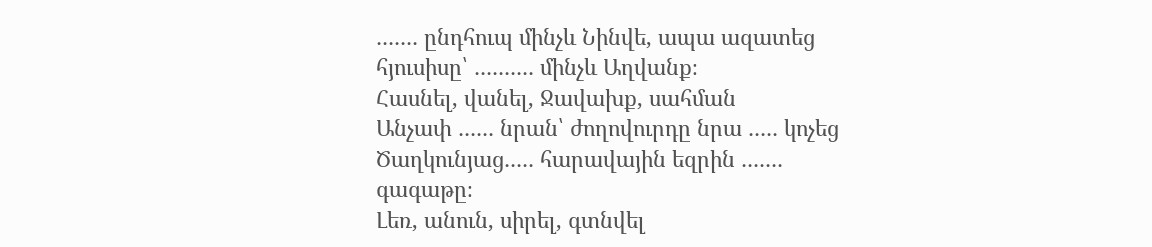․․․․․․․ ընդհուպ մինչև Նինվե, ապա ազատեց հյուսիսը՝ ․․․․․․․․․․ մինչև Աղվանք։
Հասնել, վանել, Ջավախք, սահման
Անչափ ․․․․․․ նրան՝ ժողովուրդը նրա ․․․․․ կոչեց Ծաղկունյաց․․․․․ հարավային եզրին ․․․․․․․ գագաթը։
Լեռ, անուն, սիրել, գտնվել